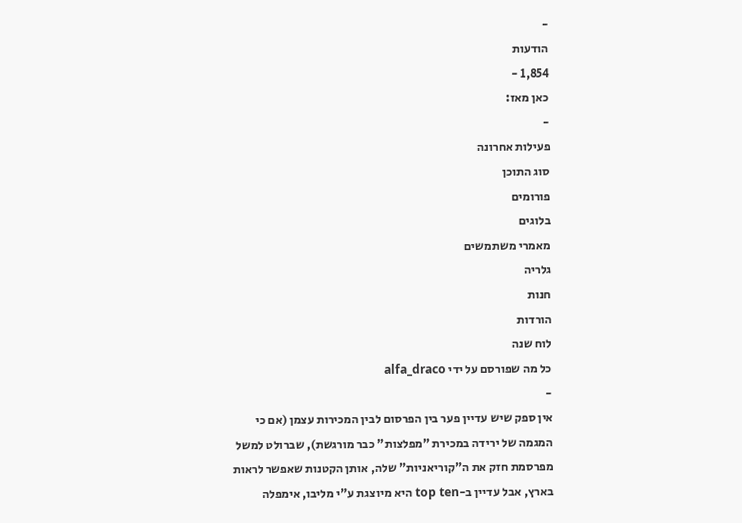-
הודעות
1,854 -
כאן מאז:
-
פעילות אחרונה
סוג התוכן
פורומים
בלוגים
מאמרי משתמשים
גלריה
חנות
הורדות
לוח שנה
כל מה שפורסם על ידי alfa_draco
-
אין ספק שיש עדיין פער בין הפרסום לבין המכירות עצמן (אם כי המגמה של ירידה במכירת "מפלצות" כבר מורגשת), שברולט למשל מפרסמת חזק את ה"קוריאניות" שלה, אותן הקטנות שאפשר לראות בארץ, אבל עדיין ב-top ten היא מיוצגת ע"י מליבו, אימפלה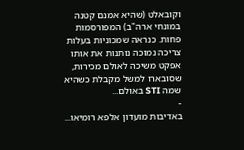וקובאלט (שהיא אמנם קטנה במונחי ארה"ב) המפורסמות פחות. כנראה שמכוניות בעלות צריכה נמוכה נותנות את אותו אפקט משיכה לאולם מכירות, שסובארו למשל מקבלת כשהיא שמה STI באולם...
-
באדיבות מועדון אלפא רומיאו...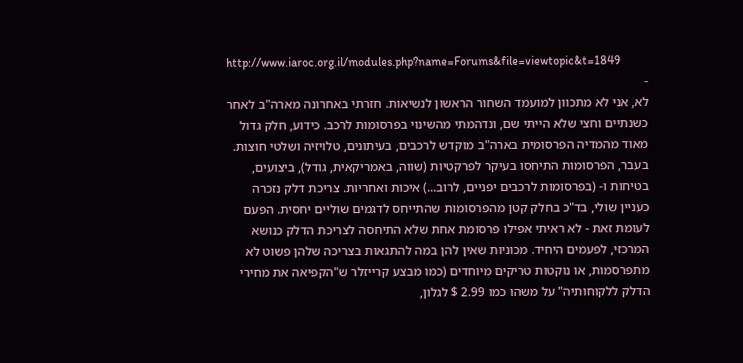http://www.iaroc.org.il/modules.php?name=Forums&file=viewtopic&t=1849
-
לא, אני לא מתכוון למועמד השחור הראשון לנשיאות. חזרתי באחרונה מארה"ב לאחר כשנתיים וחצי שלא הייתי שם, ונדהמתי מהשינוי בפרסומות לרכב. כידוע, חלק גדול מאוד מהמדיה הפרסומית בארה"ב מוקדש לרכבים, בעיתונים, טלויזיה ושלטי חוצות. בעבר, הפרסומות התיחסו בעיקר לפרקטיות (שווה, באמריקאית, גודל), ביצועים, בטיחות ו- (בפרסומות לרכבים יפניים, לרוב...) איכות ואחריות. צריכת דלק נזכרה כעניין שולי, בד"כ בחלק קטן מהפרסומות שהתייחס לדגמים שוליים יחסית. הפעם לעומת זאת - לא ראיתי אפילו פרסומת אחת שלא התיחסה לצריכת הדלק כנושא המרכזי, לפעמים היחיד. מכוניות שאין להן במה להתגאות בצריכה שלהן פשוט לא מתפרסמות, או נוקטות טריקים מיוחדים (כמו מבצע קרייזלר ש"הקפיאה את מחירי הדלק ללקוחותיה" על משהו כמו 2.99 $ לגלון,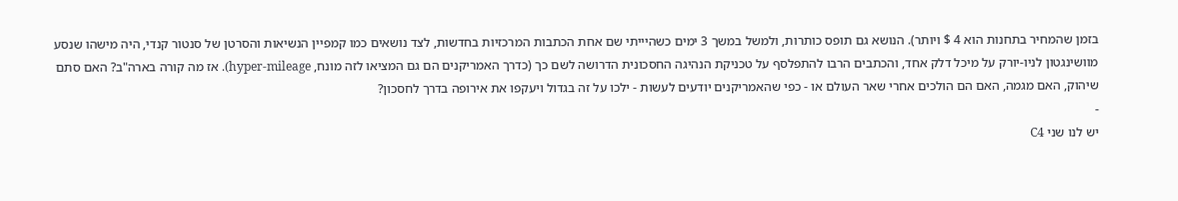בזמן שהמחיר בתחנות הוא 4 $ ויותר). הנושא גם תופס כותרות, ולמשל במשך 3 ימים כשהיייתי שם אחת הכתבות המרכזיות בחדשות, לצד נושאים כמו קמפיין הנשיאות והסרטן של סנטור קנדי, היה מישהו שנסע מוושינגטון לניו-יורק על מיכל דלק אחד, והכתבים הרבו להתפלסף על טכניקת הנהיגה החסכונית הדרושה לשם כך (כדרך האמריקנים הם גם המציאו לזה מונח, hyper-mileage). אז מה קורה בארה"ב? האם סתם שיהוק, האם מגמה, האם הם הולכים אחרי שאר העולם או - כפי שהאמריקנים יודעים לעשות - ילכו על זה בגדול ויעקפו את אירופה בדרך לחסכון?
-
יש לנו שני C4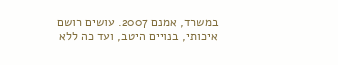במשרד, אמנם 2007. עושים רושם איכותי, בנויים היטב, ועד כה ללא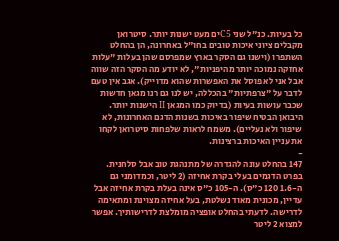כל בעיות. כנ"ל שני C5ים מעט ישנות יותר. סיטרואן מקבלים ציוני איכות טובים בחו"ל באחרונה, הן בהחלט השתפרו (וישנו גם הסקר בארץ שמפרסם שהן בעלות "עלות אחזקה נמוכה יותר מהיפניות", לא יודע מה הסקר הזה שווה אבל אני לא פוסל את האפשרות שהוא מדוייק). אגב אין טעם לדבר על "צרפתיות" בהכללה, יש לנו גם רנו מגאן חדשות שכבר עושות בעיות (בדיוק כמו המגאן II הישנות יותר. היבואן הבטיח שיפור באיכות בשנות הדגם האחרונות, לא שיפור ולא נעליים). משמח לראות שלפחות סיטרואן לקחו את עניין האיכות ברצינות.
-
147 בהחלט עונה להגדרה של מתנהגת טוב אבל סלחנית. בפרט הדגמים בעלי בקרת אחיזה (2 ליטר, וכמדומני גם ה-1.6 120 כ"ס). ה-105 כ"ס אינה בעלת בקרת אחיזה אבל עדיין, מכונית מאוד נשלטת, בעל אחיזה מצוינת ומתאימה לדרישה. לדעתי בהחלט אופציה מומלצת לדרישותיך. אפשר למצוא 2 ליטר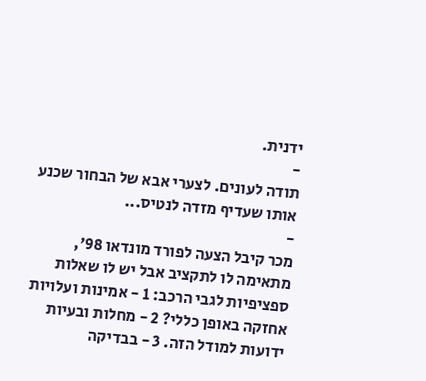ידנית.
-
תודה לעונים. לצערי אבא של הבחור שכנע אותו שעדיף מזדה לנטיס...
-
מכר קיבל הצעה לפורד מונדאו 98', מתאימה לו לתקציב אבל יש לו שאלות ספציפיות לגבי הרכב: 1 - אמינות ועלויות אחזקה באופן כללי? 2 - מחלות ובעיות ידועות למודל הזה. 3 - בבדיקה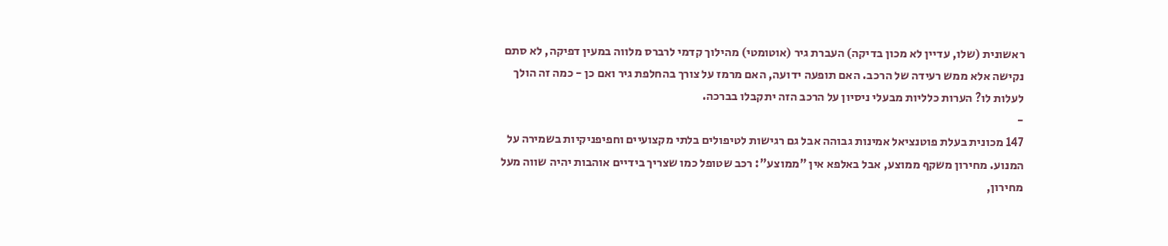ראשונית (שלו, עדיין לא מכון בדיקה) העברת גיר (אוטומטי) מהילוך קדמי לרברס מלווה במעין דפיקה, לא סתם נקישה אלא ממש רעידה של הרכב. האם תופעה ידועה, האם מרמז על צורך בהחלפת גיר ואם כן - כמה זה הולך לעלות לו? הערות כלליות מבעלי ניסיון על הרכב הזה יתקבלו בברכה.
-
147 מכונית בעלת פוטנציאל אמינות גבוהה אבל גם רגישות לטיפולים בלתי מקצועיים וחפיפניקיות בשמירה על המנוע. מחירון משקף ממוצע, אבל באלפא אין "ממוצע": רכב שטופל כמו שצריך בידיים אוהבות יהיה שווה מעל מחירון,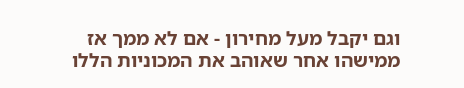וגם יקבל מעל מחירון - אם לא ממך אז ממישהו אחר שאוהב את המכוניות הללו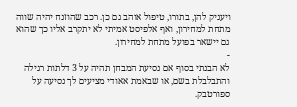ויעניק להן, בתורו, טיפול אוהב גם כן. רכב שהוזנח יהיה שווה מתחת למחירון, ואף אלפיסט אמיתי לא יתקרב אליו כך שהוא גם יישאר בפועל מתחת למחירון.
-
לא הבנתי בסוף אם נסיעת המבחן תהיה על 3 דלתות רגילה והתבלבלת בשם, או שבאמת אאודי מציעים לך נסיעה על ספורטבק.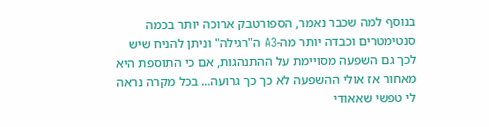בנוסף למה שכבר נאמר, הספורטבק ארוכה יותר בכמה סנטימטרים וכבדה יותר מה-A3 ה"רגילה" וניתן להניח שיש לכך גם השפעה מסויימת על ההתנהגות, אם כי התוספת היא מאחור אז אולי ההשפעה לא כך כך גרועה... בכל מקרה נראה לי טפשי שאאודי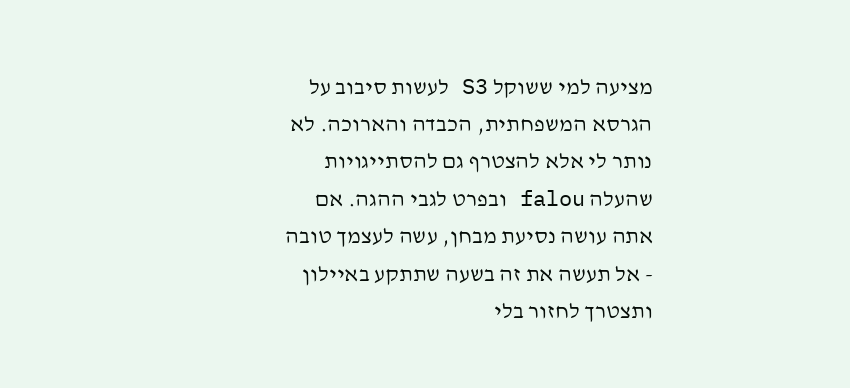מציעה למי ששוקל S3 לעשות סיבוב על הגרסא המשפחתית, הכבדה והארוכה. לא נותר לי אלא להצטרף גם להסתייגויות שהעלה falou ובפרט לגבי ההגה. אם אתה עושה נסיעת מבחן, עשה לעצמך טובה - אל תעשה את זה בשעה שתתקע באיילון ותצטרך לחזור בלי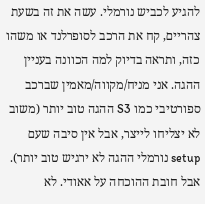להגיע לכביש נורמלי. עשה את זה בשעת צהריים, קח את הרכב לסופרלנד או משהו כזה, ותראה בדיוק למה הכוונה בעניין ההגה. אני מניח/מקווה/מאמין שברכב ספורטיבי כמו S3 ההגה טוב יותר (משוב לא יצליחו לייצר, אבל אין סיבה שעם setup נורמלי ההגה לא ירגיש טוב יותר). אבל חובת ההוכחה על אאודי. לא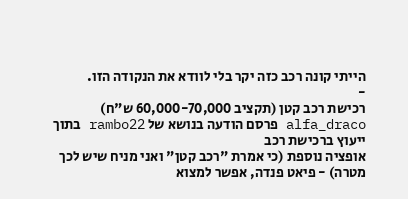הייתי קונה רכב כזה יקר בלי לוודא את הנקודה הזו.
-
רכישת רכב קטן (תקציב 60,000-70,000 ש"ח)
alfa_draco פרסם הודעה בנושא של rambo22 בתוך ייעוץ ברכישת רכב
אופציה נוספת (כי אמרת "רכב קטן" ואני מניח שיש לכך מטרה) - פיאט פנדה, אפשר למצוא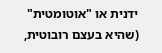ידנית או "אוטומטית" (שהיא בעצם רובוטית,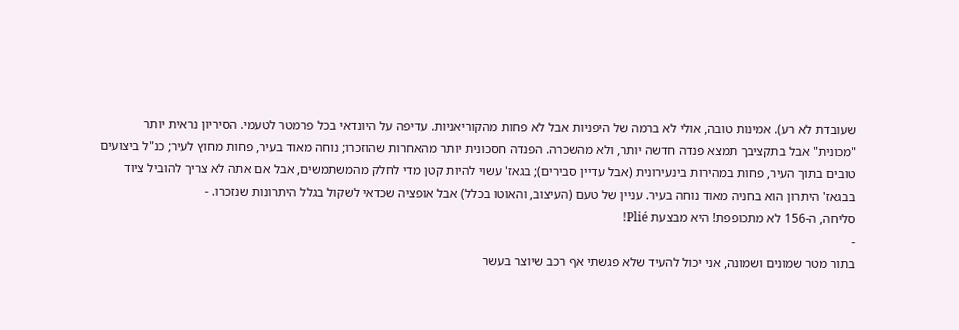שעובדת לא רע). אמינות טובה, אולי לא ברמה של היפניות אבל לא פחות מהקוריאניות. עדיפה על היונדאי בכל פרמטר לטעמי. הסיריון נראית יותר "מכונית" אבל בתקציבך תמצא פנדה חדשה יותר, ולא מהשכרה. הפנדה חסכונית יותר מהאחרות שהוזכרו; נוחה מאוד בעיר, פחות מחוץ לעיר; כנ"ל ביצועים טובים בתוך העיר, פחות במהירות בינעירונית (אבל עדיין סבירים); בגאז' עשוי להיות קטן מדי לחלק מהמשתמשים, אבל אם אתה לא צריך להוביל ציוד בבגאז' היתרון הוא בחניה מאוד נוחה בעיר. עניין של טעם (העיצוב, והאוטו בכלל) אבל אופציה שכדאי לשקול בגלל היתרונות שנזכרו. -
סליחה, ה-156 לא מתכופפת! היא מבצעת Plié!
-
בתור מטר שמונים ושמונה, אני יכול להעיד שלא פגשתי אף רכב שיוצר בעשר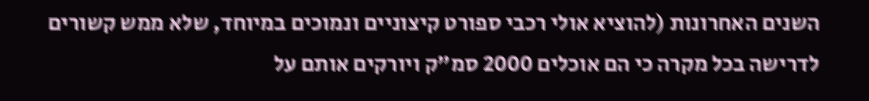השנים האחרונות (להוציא אולי רכבי ספורט קיצוניים ונמוכים במיוחד, שלא ממש קשורים לדרישה בכל מקרה כי הם אוכלים 2000 סמ"ק ויורקים אותם על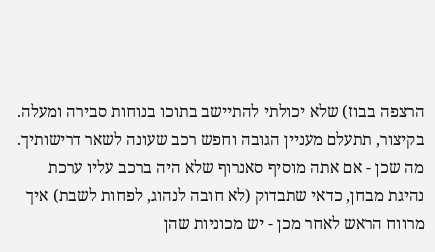הרצפה בבוז) שלא יכולתי להתיישב בתוכו בנוחות סבירה ומעלה. בקיצור, תתעלם מעניין הגובה וחפש רכב שעונה לשאר דרישותיך. מה שכן - אם אתה מוסיף סאנרוף שלא היה ברכב עליו ערכת נהיגת מבחן, כדאי שתבדוק (לא חובה לנהוג, לפחות לשבת) איך מרווח הראש לאחר מכן - יש מכוניות שהן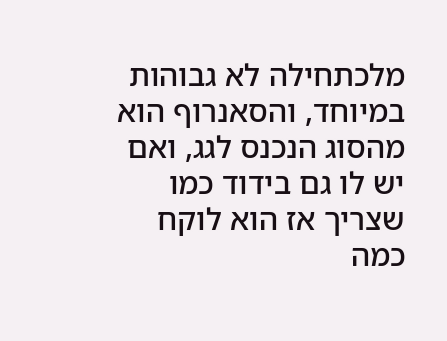מלכתחילה לא גבוהות במיוחד, והסאנרוף הוא מהסוג הנכנס לגג, ואם יש לו גם בידוד כמו שצריך אז הוא לוקח כמה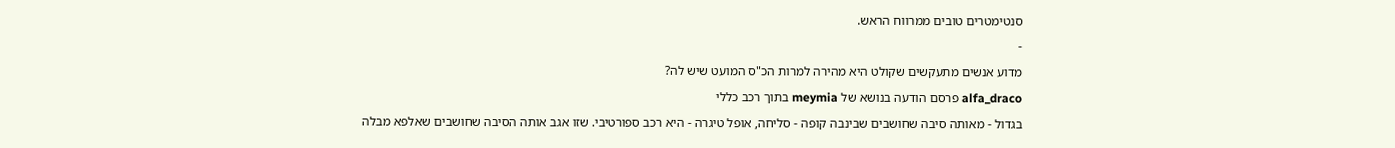סנטימטרים טובים ממרווח הראש.
-
מדוע אנשים מתעקשים שקולט היא מהירה למרות הכ"ס המועט שיש לה?
alfa_draco פרסם הודעה בנושא של meymia בתוך רכב כללי
בגדול - מאותה סיבה שחושבים שבינבה קופה - סליחה, אופל טיגרה - היא רכב ספורטיבי. שזו אגב אותה הסיבה שחושבים שאלפא מבלה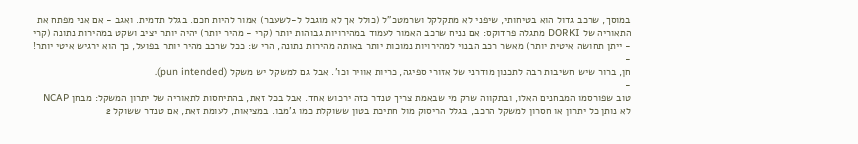במוסך, שרכב גדול הוא בטיחותי, שיפני לא מתקלקל ושרמטכ"ל (כולל אך לא מוגבל ל-לשעבר) אמור להיות חכם. בגלל תדמית. ואגב - אם אני מפתח את התאוריה של DORKI מתגלה פרדוקס: אם נניח שרכב האמור לעמוד במהירויות גבוהות יותר (קרי - מהיר יותר) יהיה יותר יציב ושקט במהירות נתונה (קרי - ייתן תחושה איטית יותר) מאשר רכב הבנוי למהירויות נמוכות יותר באותה מהירות נתונה, הרי ש: ככל שרכב מהיר יותר בפועל, כך הוא ירגיש איטי יותר! -
חן, ברור שיש חשיבות רבה לתכנון מודרני של אזורי ספיגה, כריות אוויר וכו'. אבל גם למשקל יש משקל (pun intended).
-
טוב שפורסמו המבחנים האלו, ובתקווה שרק מי שבאמת צריך טנדר כזה ירכוש אחד. אבל בכל זאת, בהתיחסות לתאוריה של יתרון המשקל: מבחן NCAP לא נותן כל יתרון או חסרון למשקל הרכב, בגלל הריסוק מול חתיכת בטון ששוקלת כמו ג'מבו. במציאות, לעומת זאת, אם טנדר ששוקל 2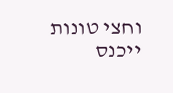וחצי טונות ייכנס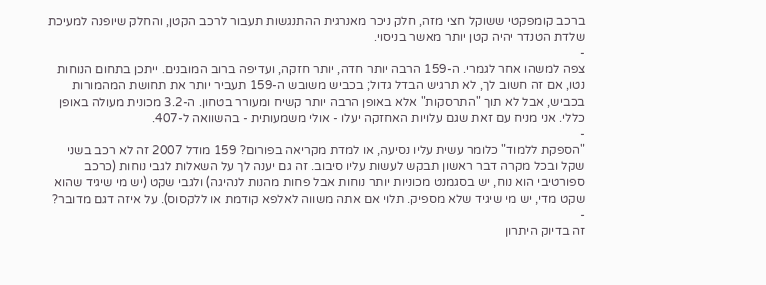ברכב קומפקטי ששוקל חצי מזה, חלק ניכר מאנרגית ההתנגשות תעבור לרכב הקטן, והחלק שיופנה למעיכת שלדת הטנדר יהיה קטן יותר מאשר בניסוי.
-
צפה למשהו אחר לגמרי. ה-159 הרבה יותר חדה, יותר חזקה, ועדיפה ברוב המובנים. ייתכן בתחום הנוחות נטו, אם זה חשוב לך, לא תרגיש הבדל גדול; בכביש משובש ה-159 תעביר יותר את תחושת המהמורות בכביש, אבל לא תוך "התרסקות" אלא באופן הרבה יותר קשיח ומעורר בטחון. ה-3.2 מכונית מעולה באופן כללי. אני מניח עם זאת שגם עלויות האחזקה יעלו - אולי משמעותית - בהשוואה ל-407.
-
"הספקת ללמוד" כלומר עשית עליו נסיעה, או למדת מקריאה בפורום? 159 מודל 2007 זה לא רכב בשני שקל ובכל מקרה דבר ראשון תבקש לעשות עליו סיבוב. זה גם יענה לך על השאלות לגבי נוחות (כרכב ספורטיבי הוא נוח, יש בסגמנט מכוניות יותר נוחות אבל פחות מהנות לנהיגה) ולגבי שקט (יש מי שיגיד שהוא שקט מדי, יש מי שיגיד שלא מספיק. תלוי אם אתה משווה לאלפא קודמת או ללקסוס). על איזה דגם מדובר?
-
זה בדיוק היתרון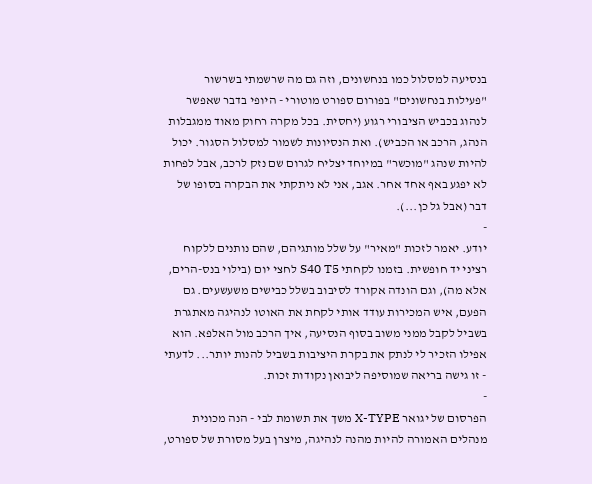בנסיעה למסלול כמו בנחשונים, וזה גם מה שרשמתי בשרשור "פעילות בנחשונים" בפורום ספורט מוטורי - היופי בדבר שאפשר לנהוג בכביש הציבורי רגוע (יחסית. בכל מקרה רחוק מאוד ממגבלות הנהג, הרכב או הכביש). ואת הנסיונות לשמור למסלול הסגור. יכול להיות שנהג "מוכשר" במיוחד יצליח לגרום שם נזק לרכב, אבל לפחות לא יפגע באף אחד אחר. אגב, אני לא ניתקתי את הבקרה בסופו של דבר (אבל גל כן...).
-
יודע. יאמר לזכות "מאיר" על שלל מותגיהם, שהם נותנים ללקוח רציני יד חופשית. בזמנו לקחתי S40 T5 לחצי יום (בילוי בנס-הרים, אלא מה), וגם הונדה אקורד לסיבוב בשלל כבישים משעשעים. גם הפעם, איש המכירות עודד אותי לקחת את האוטו לנהיגה מאתגרת בשביל לקבל ממני משוב בסוף הנסיעה, איך הרכב מול האלפא. הוא אפילו הזכיר לי לנתק את בקרת היציבות בשביל להנות יותר... לדעתי - זו גישה בריאה שמוסיפה ליבואן נקודות זכות.
-
הפרסום של יגואר X-TYPE משך את תשומת לבי - הנה מכונית מנהלים האמורה להיות מהנה לנהיגה, מיצרן בעל מסורת של ספורט,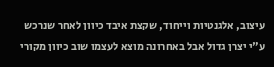עיצוב, אלגנטיות וייחוד, שקצת איבד כיוון לאחר שנרכש ע"י יצרן גדול אבל באחרונה מוצא לעצמו שוב כיוון מקורי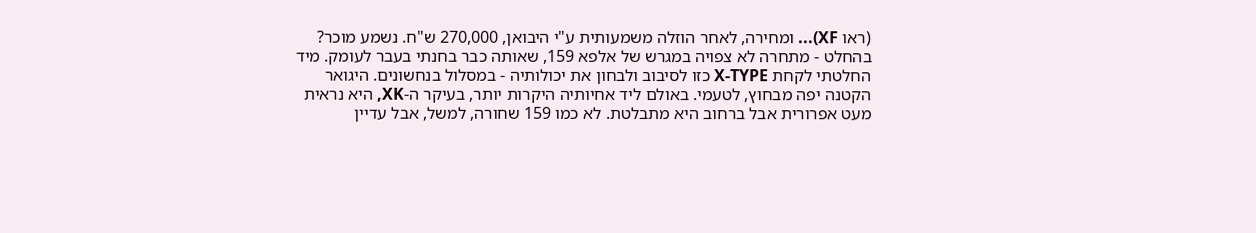(ראו XF)... ומחירה, לאחר הוזלה משמעותית ע"י היבואן, 270,000 ש"ח. נשמע מוכר? בהחלט - מתחרה לא צפויה במגרש של אלפא 159, שאותה כבר בחנתי בעבר לעומק. מיד החלטתי לקחת X-TYPE כזו לסיבוב ולבחון את יכולותיה - במסלול בנחשונים. היגואר הקטנה יפה מבחוץ, לטעמי. באולם ליד אחיותיה היקרות יותר, בעיקר ה-XK, היא נראית מעט אפרורית אבל ברחוב היא מתבלטת. לא כמו 159 שחורה, למשל, אבל עדיין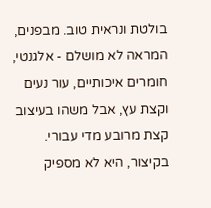בולטת ונראית טוב. מבפנים, המראה לא מושלם - אלגנטי, חומרים איכותיים, עור נעים וקצת עץ, אבל משהו בעיצוב קצת מרובע מדי עבורי. בקיצור, היא לא מספיק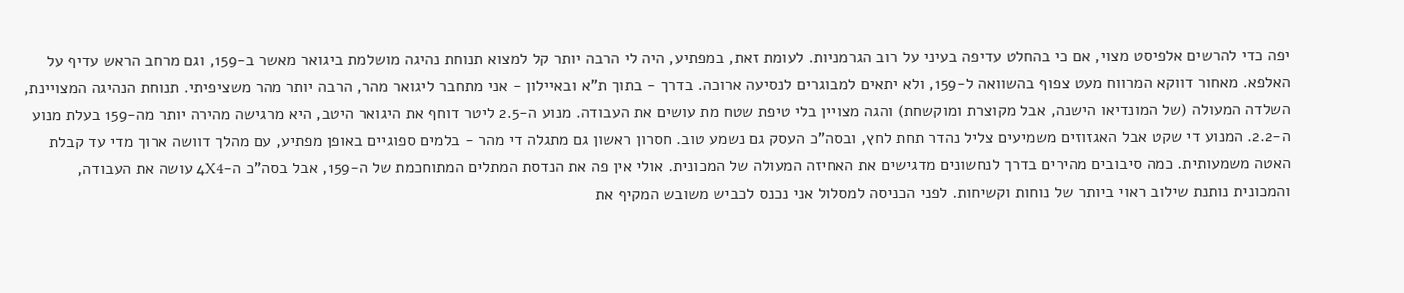יפה כדי להרשים אלפיסט מצוי, אם כי בהחלט עדיפה בעיני על רוב הגרמניות. לעומת זאת, במפתיע, היה לי הרבה יותר קל למצוא תנוחת נהיגה מושלמת ביגואר מאשר ב-159, וגם מרחב הראש עדיף על האלפא. מאחור דווקא המרווח מעט צפוף בהשוואה ל-159, ולא יתאים למבוגרים לנסיעה ארוכה. בדרך - בתוך ת"א ובאיילון - אני מתחבר ליגואר מהר, הרבה יותר מהר משציפיתי. תנוחת הנהיגה המצויינת, השלדה המעולה (של המונדיאו הישנה, אבל מקוצרת ומוקשחת) והגה מצויין בלי טיפת שטח מת עושים את העבודה. מנוע ה-2.5 ליטר דוחף את היגואר היטב, היא מרגישה מהירה יותר מה-159 בעלת מנוע ה-2.2. המנוע די שקט אבל האגזוזים משמיעים צליל נהדר תחת לחץ, ובסה"כ העסק גם נשמע טוב. חסרון ראשון גם מתגלה די מהר - בלמים ספוגיים באופן מפתיע, עם מהלך דוושה ארוך מדי עד קבלת האטה משמעותית. כמה סיבובים מהירים בדרך לנחשונים מדגישים את האחיזה המעולה של המכונית. אולי אין פה את הנדסת המתלים המתוחכמת של ה-159, אבל בסה"כ ה-4X4 עושה את העבודה, והמכונית נותנת שילוב ראוי ביותר של נוחות וקשיחות. לפני הכניסה למסלול אני נכנס לכביש משובש המקיף את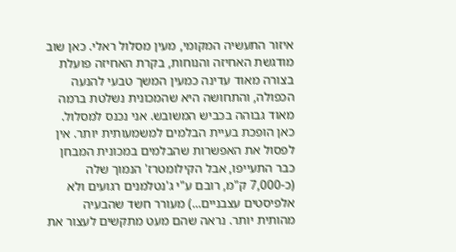איזור התעשיה המקומי, מעין מסלול ראלי. כאן שוב מודגשת האחיזה והנוחות, בקרת האחיזה פועלת בצורה מאוד עדינה כמעין המשך טבעי להנעה הכפולה, והתחושה היא שהמכונית נשלטת ברמה מאוד גבוהה בכביש המשובש. אני נכנס למסלול. כאן הופכת בעיית הבלמים למשמעותית יותר. אין לפסול את האפשרות שהבלמים במכונית המבחן כבר התעייפו, אבל הקילומטרז' הנמוך שלה (כ-7,000 ק"מ, רובם ע"י ג'נטלמנים רגועים ולא אלפיסטים עצבניים...) מעורר חשד שהבעיה מהותית יותר. נראה שהם מעט מתקשים לעצור את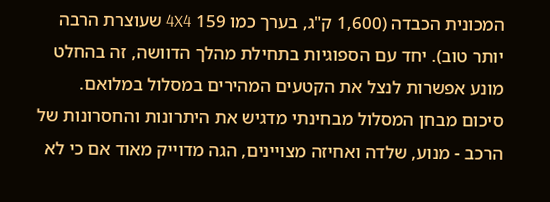המכונית הכבדה (1,600 ק"ג, בערך כמו 159 4X4 שעוצרת הרבה יותר טוב). יחד עם הספוגיות בתחילת מהלך הדוושה, זה בהחלט מונע אפשרות לנצל את הקטעים המהירים במסלול במלואם. סיכום מבחן המסלול מבחינתי מדגיש את היתרונות והחסרונות של הרכב - מנוע, שלדה ואחיזה מצויינים, הגה מדוייק מאוד אם כי לא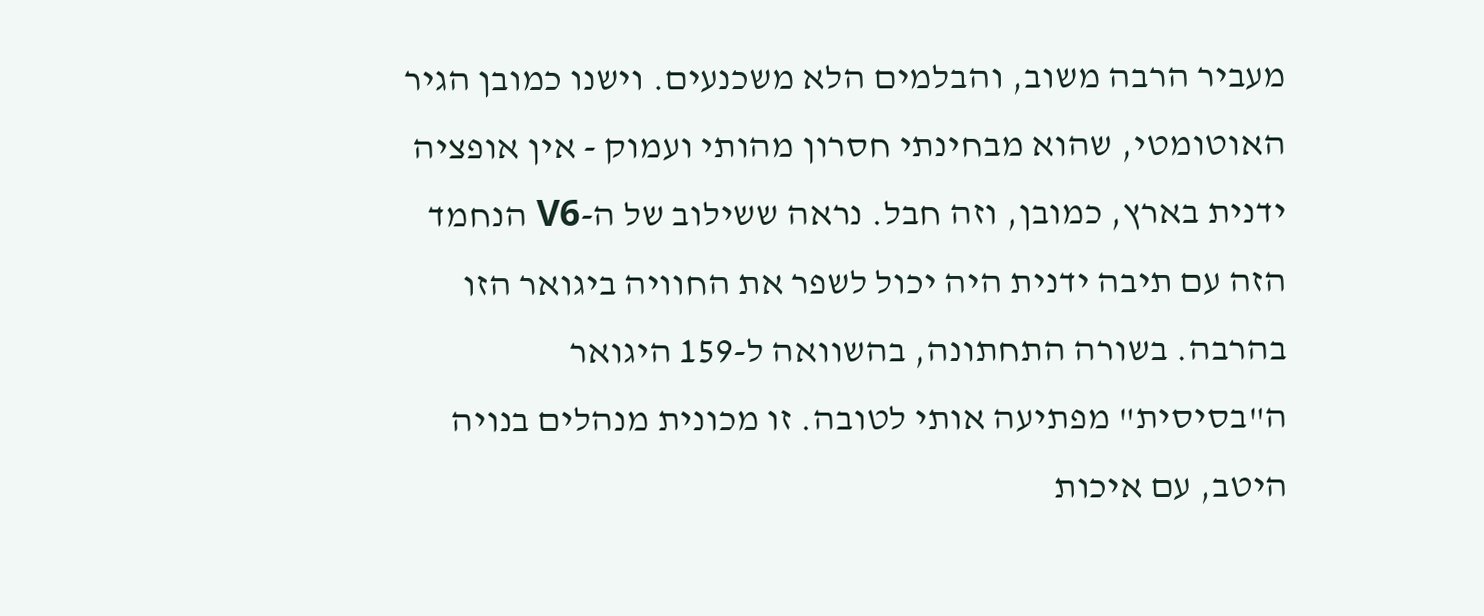מעביר הרבה משוב, והבלמים הלא משכנעים. וישנו כמובן הגיר האוטומטי, שהוא מבחינתי חסרון מהותי ועמוק - אין אופציה ידנית בארץ, כמובן, וזה חבל. נראה ששילוב של ה-V6 הנחמד הזה עם תיבה ידנית היה יכול לשפר את החוויה ביגואר הזו בהרבה. בשורה התחתונה, בהשוואה ל-159 היגואר ה"בסיסית" מפתיעה אותי לטובה. זו מכונית מנהלים בנויה היטב, עם איכות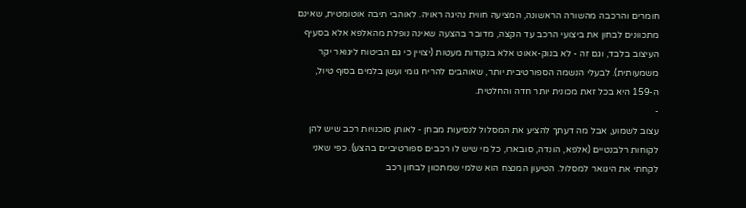חומרים והרכבה מהשורה הראשונה, המציעה חווית נהיגה ראויה. לאוהבי תיבה אוטומטית, שאינם מתכוונים לבחון את ביצועי הרכב עד הקצה, מדובר בהצעה שאינה נופלת מהאלפא אלא בסעיף העיצוב בלבד, וגם זה - לא בנוק-אאוט אלא בנקודות מעטות (יצויין כי גם הביטוח ליגואר יקר משמעותית). לבעלי הנשמה הספורטיבית יותר, שאוהבים להריח גומי ועשן בלמים בסוף טיול, ה-159 היא בכל זאת מכונית יותר חדה והחלטית.
-
עצוב לשמוע, אבל מה דעתך להציע את המסלול לנסיעות מבחן - לאותן סוכנויות רכב שיש להן לקוחות רלבנטיים (אלפא, הונדה, סובארו, כל מי שיש לו רכבים ספורטיביים בהצע). כפי שאני לקחתי את היגואר למסלול. הטיעון המנצח הוא שלמי שמתכוון לבחון רכב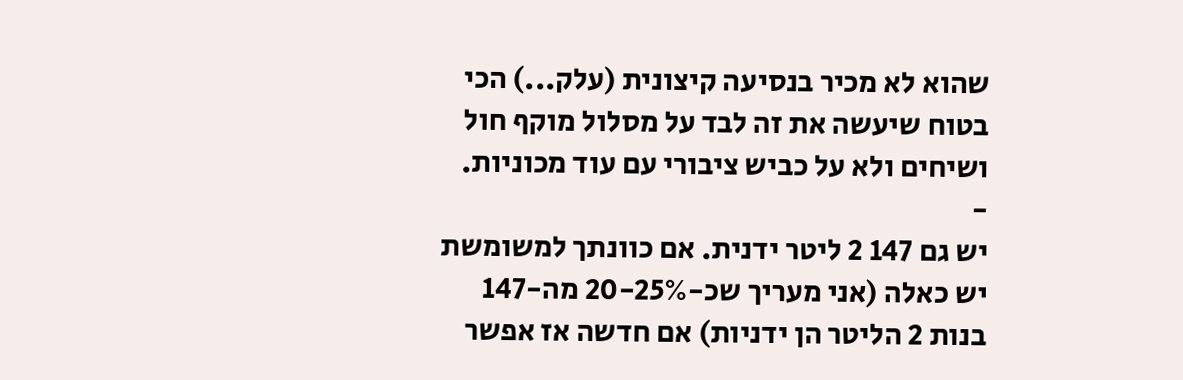שהוא לא מכיר בנסיעה קיצונית (עלק...) הכי בטוח שיעשה את זה לבד על מסלול מוקף חול ושיחים ולא על כביש ציבורי עם עוד מכוניות.
-
יש גם 147 2 ליטר ידנית. אם כוונתך למשומשת יש כאלה (אני מעריך שכ-20-25% מה-147 בנות 2 הליטר הן ידניות) אם חדשה אז אפשר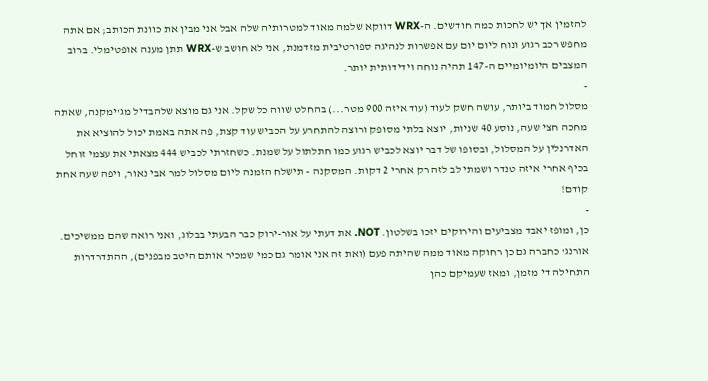להזמין אך יש לחכות כמה חודשים. ה-WRX דווקא שלמה מאוד למטרותיה שלה אבל אני מבין את כוונת הכותב; אם אתה מחפש רכב רגוע ונוח ליום יום עם אפשרות לנהיגה ספורטיבית מזדמנת, אני לא חושב ש-WRX תתן מענה אופטימלי. ברוב המצבים היומיומיים ה-147 תהיה נוחה וידידותית יותר.
-
מסלול חמוד ביותר, עושה חשק לעוד (עוד איזה 900 מטר...) בהחלט שווה כל שקל. אני גם מוצא שלהבדיל מג'ימקנה, שאתה מחכה חצי שעה, נוסע 40 שניות, יוצא בלתי מסופק ורוצה להתחרע על הכביש עוד קצת, פה אתה באמת יכול להוציא את האדרנלין על המסלול, ובסופו של דבר יוצא לכביש רגוע כמו חתלתול על שמנת. כשחזרתי לכביש 444 מצאתי את עצמי זוחל בכיף אחרי איזה טנדר ושמתי לב לזה רק אחרי 2 דקות. המסקנה - תישלח הזמנה ליום מסלול למר אבי נאור, ויפה שעה אחת קודם!
-
כן, ומופז יאבד מצביעים והירוקים יזכו בשלטון. NOT. את דעתי על אור-ירוק כבר הבעתי בבלוג, ואני רואה שהם ממשיכים. אורנג' כחברה גם כן רחוקה מאוד ממה שהיתה פעם (ואת זה אני אומר גם כמי שמכיר אותם היטב מבפנים), ההתדרדרות התחילה די מזמן, ומאז שעמיקם כהן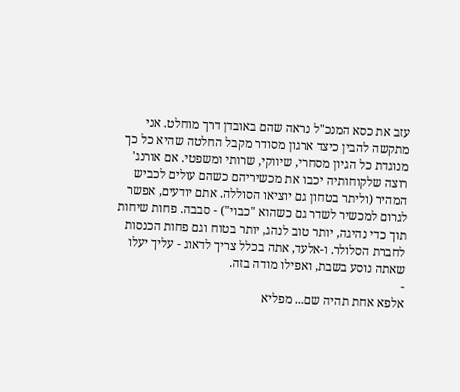עזב את כסא המנכ"ל נראה שהם באובדן דרך מוחלט. אני מתקשה להבין כיצד ארגון מסודר מקבל החלטה שהיא כל כך מנוגדת כל הגיון מסחרי, שיווקי, שרותי ומשפטי. אם אורנג' רוצה שלקוחותיה יכבו את מכשיריהם כשהם עולים לכביש המהיר (וליתר בטחון גם יוציאו הסוללה. אתם יודעים, אפשר לגרום למכשיר לשדר גם כשהוא "כבוי") - סבבה. פחות שיחות תוך כדי נהיגה, יותר טוב לנהג, יותר בטוח וגם פחות הכנסות לחברת הסלולר. ו-אלעד, אתה בכלל צריך לדאוג - עליך יעלו שאתה נוסע בשבת, ואפילו מודה בזה.
-
אלפא אחת תהיה שם... מפליא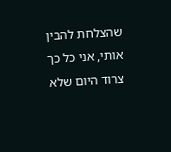שהצלחת להבין אותי, אני כל כך צרוד היום שלא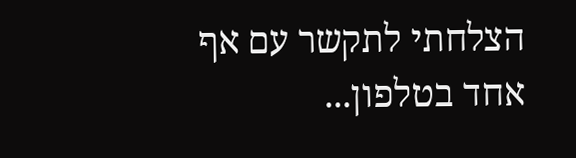הצלחתי לתקשר עם אף אחד בטלפון...